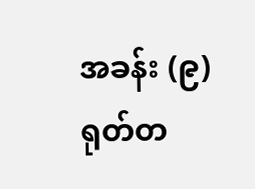အခန်း (၉)
ရုတ်တ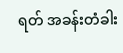ရတ် အခန်းတံခါး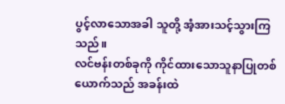ပွင့်လာသောအခါ သူတို့ အံ့အားသင့်သွားကြသည်။
လင်ဗန်းတစ်ခုကို ကိုင်ထားသောသူနာပြုတစ်ယောက်သည် အခန်းထဲ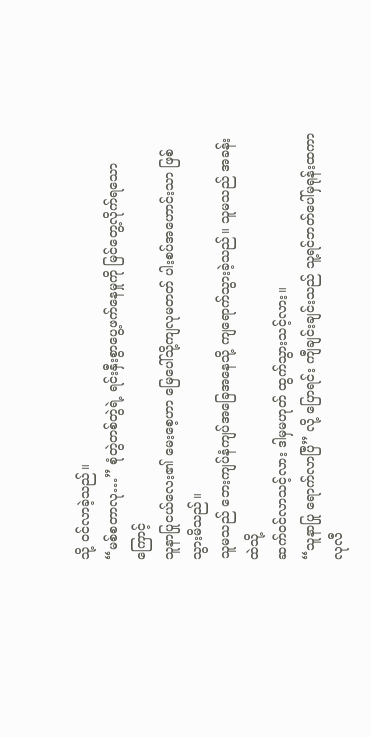သို့ ဝင်လာခဲ့သည်။
“မစ်စတာလု…” စုံတွဲတစ်တွဲရဲ့ ရင်းနှီးစွာပွေ့ဖက်နေမှုကို မြင်တွေ့လိုက်ရသောကြောင့်
သူနာပြုငယ်လေး၏ မေးစေ့ဟာ မြေပေါ်သို့ကျလုမတတ် ပါးစပ်အဟောင်းသာ ဖြစ်သွားမိသည်။
သူမသည် ဘေးကျပ်နံကျပ်အခြေအနေသို့ ကျရောက်သွားခဲ့သည်။ သူမသည် အခန်းထဲသို့
ဆက်ဝင်လာသင့်လား ဒါမှမဟုတ် ထွက်သွားသင့်လား။
“သူနာပြု ရောက်လာပြီ” လို့ ပြောရင်း ကျီချင်းချင်းသည် သူ့ရင်ဘတ်ပေါ်မှရုန်းထကာ
လုလီ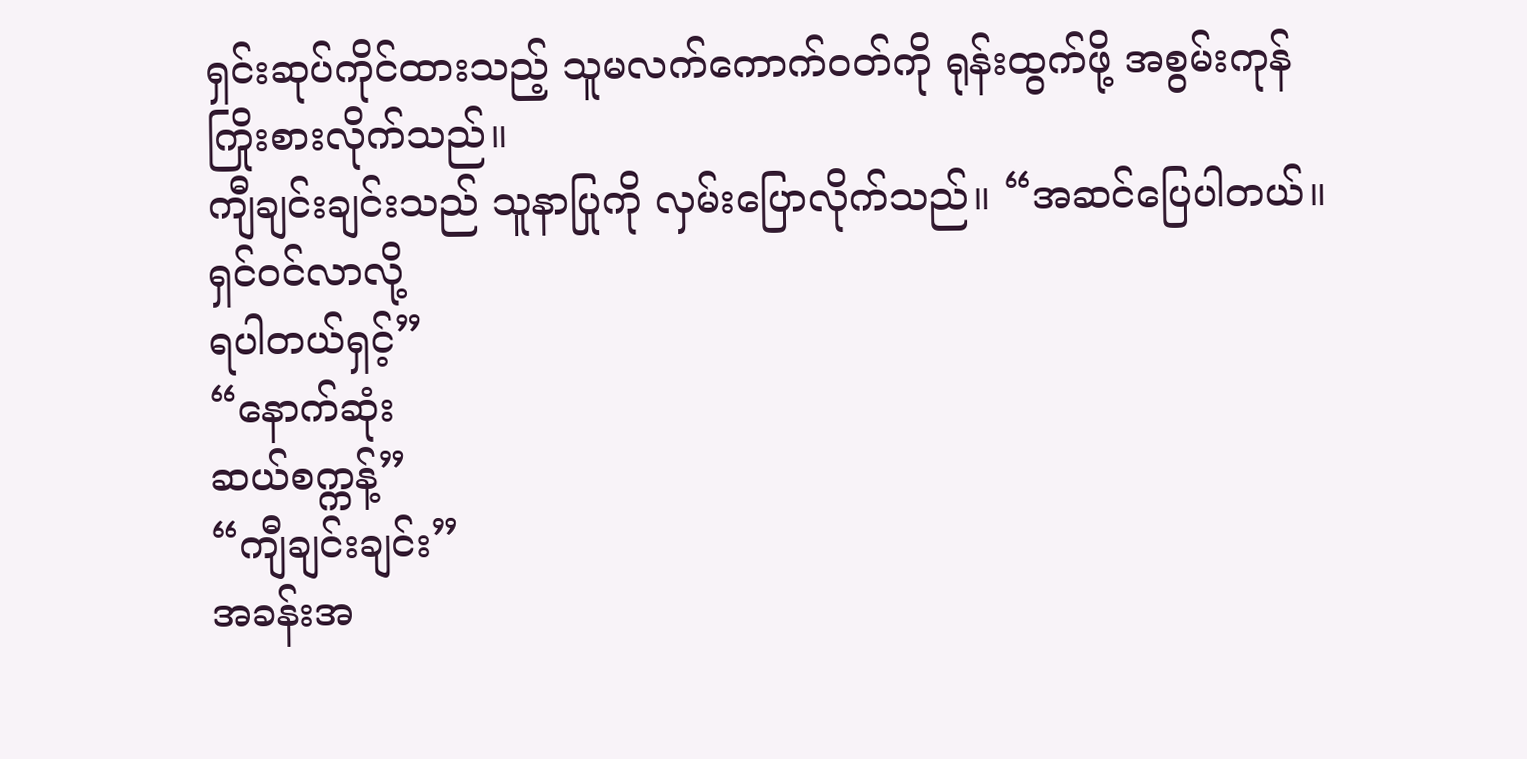ရှင်းဆုပ်ကိုင်ထားသည့် သူမလက်ကောက်ဝတ်ကို ရုန်းထွက်ဖို့ အစွမ်းကုန်
ကြိုးစားလိုက်သည်။
ကျီချင်းချင်းသည် သူနာပြုကို လှမ်းပြောလိုက်သည်။ “အဆင်ပြေပါတယ်။ ရှင်ဝင်လာလို့
ရပါတယ်ရှင့်”
“နောက်ဆုံး
ဆယ်စက္ကန့်”
“ကျီချင်းချင်း”
အခန်းအ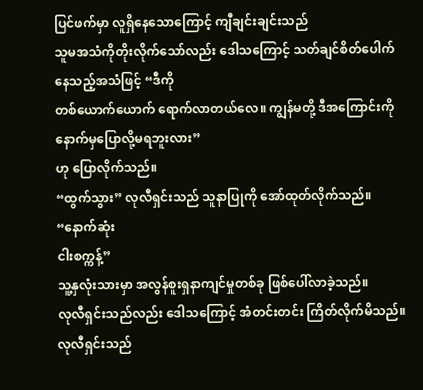ပြင်ဖက်မှာ လူရှိနေသောကြောင့် ကျီချင်းချင်းသည်
သူမအသံကိုတိုးလိုက်သော်လည်း ဒေါသကြောင့် သတ်ချင်စိတ်ပေါက်နေသည့်အသံဖြင့် “ဒီကို
တစ်ယောက်ယောက် ရောက်လာတယ်လေ။ ကျွန်မတို့ ဒီအကြောင်းကို နောက်မှပြောလို့မရဘူးလား”
ဟု ပြောလိုက်သည်။
“ထွက်သွား” လုလီရှင်းသည် သူနာပြုကို အော်ထုတ်လိုက်သည်။
“နောက်ဆုံး
ငါးစက္ကန့်”
သူ့နှလုံးသားမှာ အလွန်စူးရှနာကျင်မှုတစ်ခု ဖြစ်ပေါ်လာခဲ့သည်။
လုလီရှင်းသည်လည်း ဒေါသကြောင့် အံတင်းတင်း ကြိတ်လိုက်မိသည်။ လုလီရှင်းသည်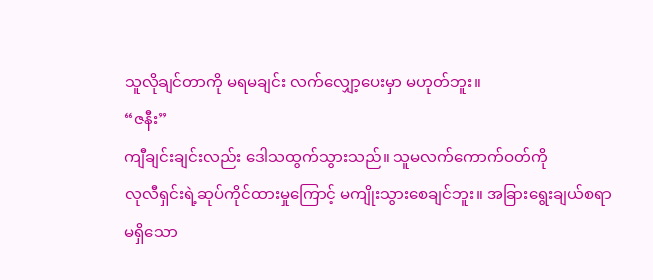သူလိုချင်တာကို မရမချင်း လက်လျှော့ပေးမှာ မဟုတ်ဘူး။
“ဇနီး”
ကျီချင်းချင်းလည်း ဒေါသထွက်သွားသည်။ သူမလက်ကောက်ဝတ်ကို
လုလီရှင်းရဲ့ဆုပ်ကိုင်ထားမှုကြောင့် မကျိုးသွားစေချင်ဘူး။ အခြားရွေးချယ်စရာ
မရှိသော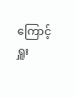ကြောင့် ရှူး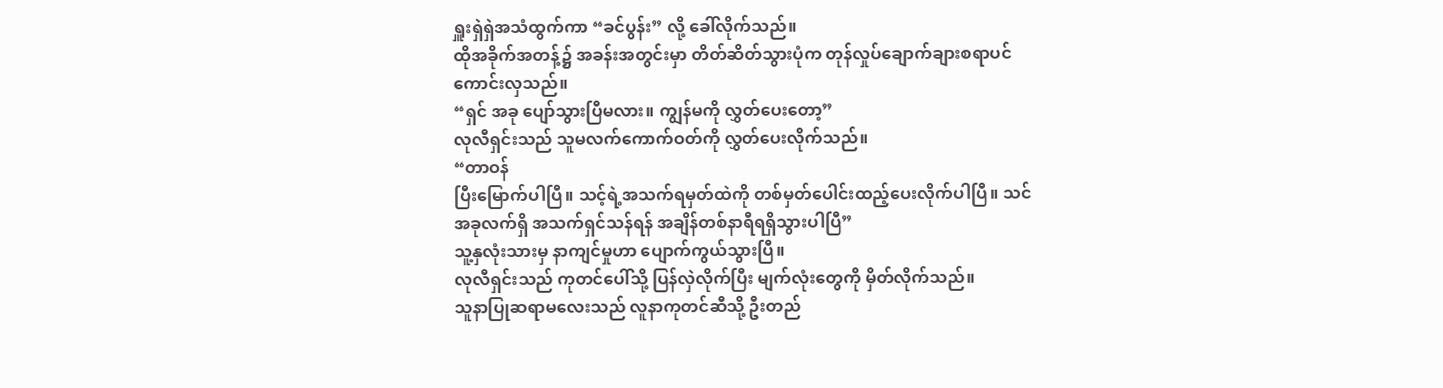ရှူးရှဲရှဲအသံထွက်ကာ “ခင်ပွန်း” လို့ ခေါ်လိုက်သည်။
ထိုအခိုက်အတန့်၌ အခန်းအတွင်းမှာ တိတ်ဆိတ်သွားပုံက တုန်လှုပ်ချောက်ချားစရာပင်
ကောင်းလှသည်။
“ရှင် အခု ပျော်သွားပြီမလား။ ကျွန်မကို လွှတ်ပေးတော့”
လုလီရှင်းသည် သူမလက်ကောက်ဝတ်ကို လွှတ်ပေးလိုက်သည်။
“တာဝန်
ပြီးမြောက်ပါပြီ။ သင့်ရဲ့အသက်ရမှတ်ထဲကို တစ်မှတ်ပေါင်းထည့်ပေးလိုက်ပါပြီ။ သင်
အခုလက်ရှိ အသက်ရှင်သန်ရန် အချိန်တစ်နာရီရရှိသွားပါပြီ”
သူ့နှလုံးသားမှ နာကျင်မှုဟာ ပျောက်ကွယ်သွားပြီ။
လုလီရှင်းသည် ကုတင်ပေါ်သို့ ပြန်လှဲလိုက်ပြီး မျက်လုံးတွေကို မှိတ်လိုက်သည်။
သူနာပြုဆရာမလေးသည် လူနာကုတင်ဆီသို့ ဦးတည်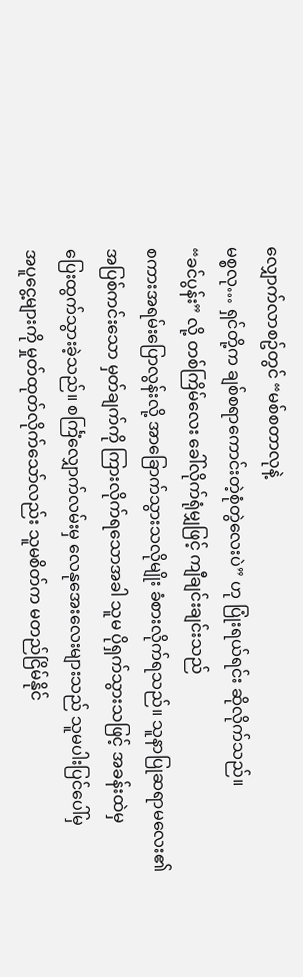လျှောက်လာစဥ်တွင် “မစ်စတာလုနဲ့
မစ္စလု… ရှင်တို့က ချစ်စရာကောင်းတဲ့စုံတွဲလေးပဲ” ဟု ပြုံးရယ်ရင်း ဆိုလိုက်သည်။
“ခင်ပွန်း” လို့ တစ်ကြိမ်လေး ခေါ်လိုက်ရုံမျှဖြင့် ကျီချင်းချင်းသည်
စကားအရမ်းပြောလွန်းလို့ အာခြောက်သွားသလိုမျိုး ခံစားလိုက်ရသည်။ သူနာပြုဆရာမလေး၏
အပြစ်ကင်းသော မှတ်ချက်ကို ကြားလိုက်ရသောအခါ သူမ ပိုရှက်သွားသဖြင့် အခန်းထဲမှ
ပြေးထွက်သွားခဲ့သည်။ စင်္ကြံလျှောက်လမ်းမှ လေနုအေးလေးများသည် သူမပါးပြင်ပေါ်မှ
အပူငွေ့များကို မှုတ်ထုတ်လိုက်သော်လည်း သူမစိတ်က မတည်ငြိမ်နိုင်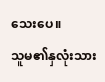သေးပေ။
သူမ၏နှလုံးသား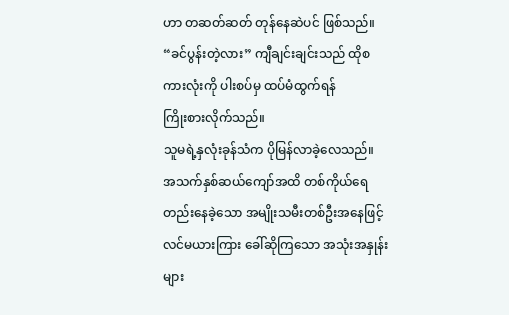ဟာ တဆတ်ဆတ် တုန်နေဆဲပင် ဖြစ်သည်။
“ခင်ပွန်းတဲ့လား” ကျီချင်းချင်းသည် ထိုစကားလုံးကို ပါးစပ်မှ ထပ်မံထွက်ရန်
ကြိုးစားလိုက်သည်။
သူမရဲ့နှလုံးခုန်သံက ပိုမြန်လာခဲ့လေသည်။
အသက်နှစ်ဆယ်ကျော်အထိ တစ်ကိုယ်ရေတည်းနေခဲ့သော အမျိုးသမီးတစ်ဦးအနေဖြင့်
လင်မယားကြား ခေါ်ဆိုကြသော အသုံးအနှုန်းများ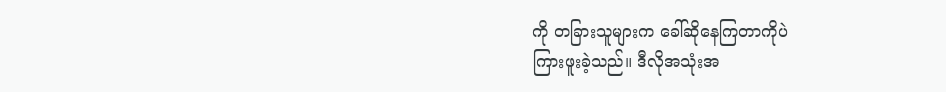ကို တခြားသူများက ခေါ်ဆိုနေကြတာကိုပဲ
ကြားဖူးခဲ့သည်။ ဒီလိုအသုံးအ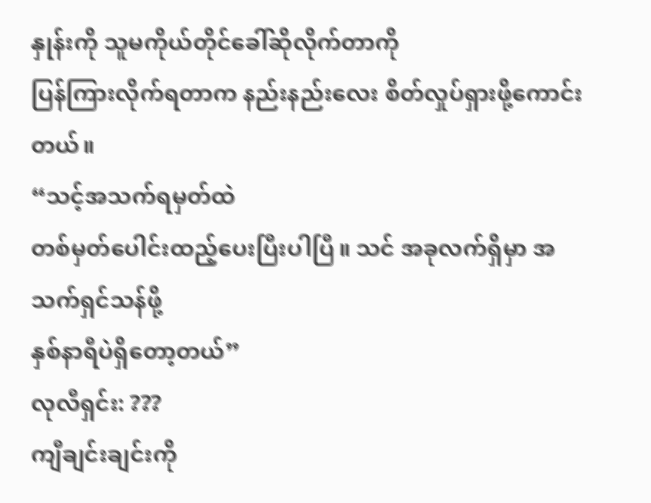နှုန်းကို သူမကိုယ်တိုင်ခေါ်ဆိုလိုက်တာကို
ပြန်ကြားလိုက်ရတာက နည်းနည်းလေး စိတ်လှုပ်ရှားဖို့ကောင်းတယ်။
“သင့်အသက်ရမှတ်ထဲ
တစ်မှတ်ပေါင်းထည့်ပေးပြီးပါပြီ။ သင် အခုလက်ရှိမှာ အသက်ရှင်သန်ဖို့
နှစ်နာရီပဲရှိတော့တယ်”
လုလီရှင်း: ???
ကျီချင်းချင်းကို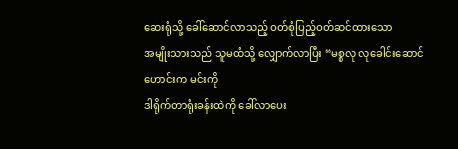ဆေးရုံသို့ ခေါ်ဆောင်လာသည့် ဝတ်စုံပြည့်ဝတ်ဆင်ထားသော
အမျိုးသားသည် သူမထံသို့ လျှောက်လာပြီး “မစ္စလု လုခေါင်းဆောင်ဟောင်းက မင်းကို
ဒါရိုက်တာရုံးခန်းထဲကို ခေါ်လာပေး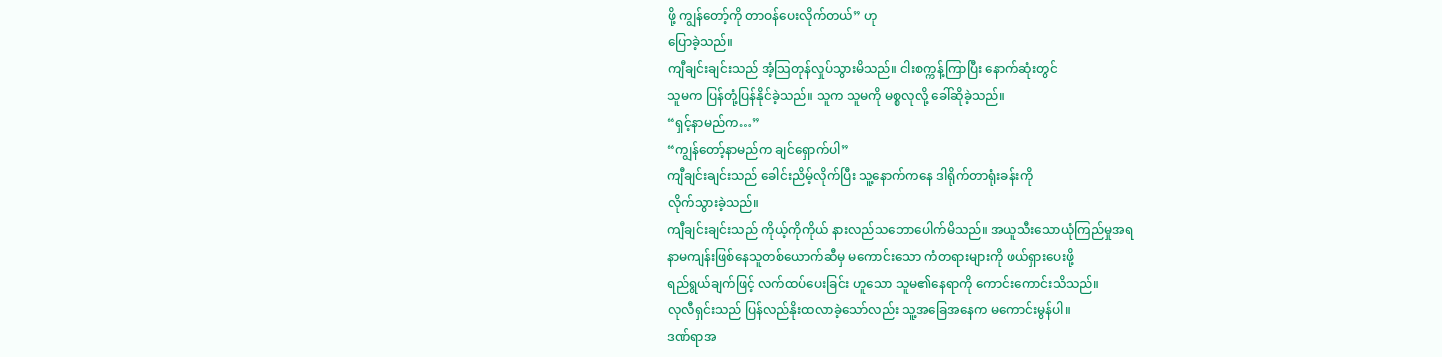ဖို့ ကျွန်တော့်ကို တာဝန်ပေးလိုက်တယ်” ဟု
ပြောခဲ့သည်။
ကျီချင်းချင်းသည် အံ့သြတုန်လှုပ်သွားမိသည်။ ငါးစက္ကန့်ကြာပြီး နောက်ဆုံးတွင်
သူမက ပြန်တုံ့ပြန်နိုင်ခဲ့သည်။ သူက သူမကို မစ္စလုလို့ ခေါ်ဆိုခဲ့သည်။
“ရှင့်နာမည်က…”
“ကျွန်တော့်နာမည်က ချင်ရှောက်ပါ”
ကျီချင်းချင်းသည် ခေါင်းညိမ့်လိုက်ပြီး သူ့နောက်ကနေ ဒါရိုက်တာရုံးခန်းကို
လိုက်သွားခဲ့သည်။
ကျီချင်းချင်းသည် ကိုယ့်ကိုကိုယ် နားလည်သဘောပေါက်မိသည်။ အယူသီးသောယုံကြည်မှုအရ
နာမကျန်းဖြစ်နေသူတစ်ယောက်ဆီမှ မကောင်းသော ကံတရားများကို ဖယ်ရှားပေးဖို့
ရည်ရွယ်ချက်ဖြင့် လက်ထပ်ပေးခြင်း ဟူသော သူမ၏နေရာကို ကောင်းကောင်းသိသည်။
လုလီရှင်းသည် ပြန်လည်နိုးထလာခဲ့သော်လည်း သူ့အခြေအနေက မကောင်းမွန်ပါ။
ဒဏ်ရာအ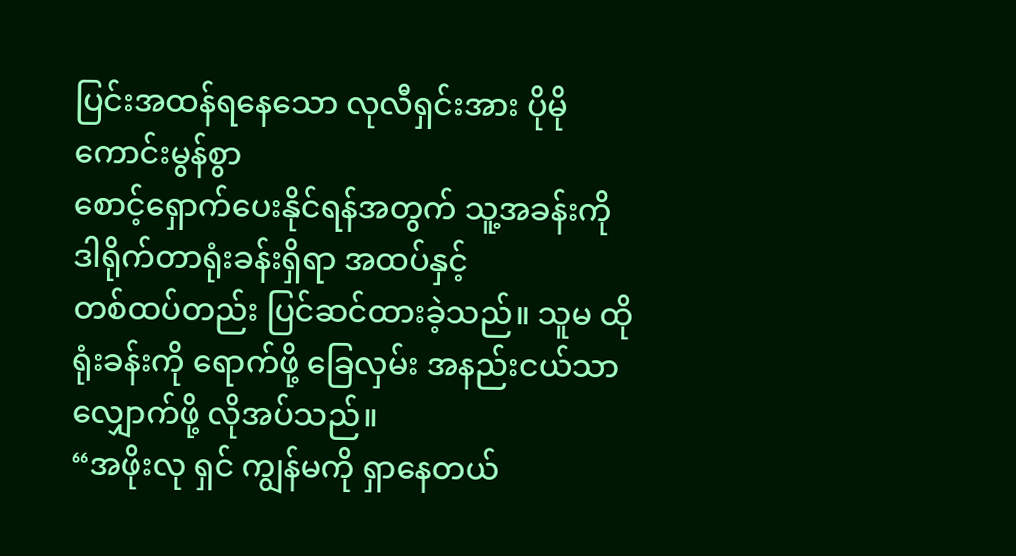ပြင်းအထန်ရနေသော လုလီရှင်းအား ပိုမိုကောင်းမွန်စွာ
စောင့်ရှောက်ပေးနိုင်ရန်အတွက် သူ့အခန်းကို ဒါရိုက်တာရုံးခန်းရှိရာ အထပ်နှင့်
တစ်ထပ်တည်း ပြင်ဆင်ထားခဲ့သည်။ သူမ ထိုရုံးခန်းကို ရောက်ဖို့ ခြေလှမ်း အနည်းငယ်သာ
လျှောက်ဖို့ လိုအပ်သည်။
“အဖိုးလု ရှင် ကျွန်မကို ရှာနေတယ်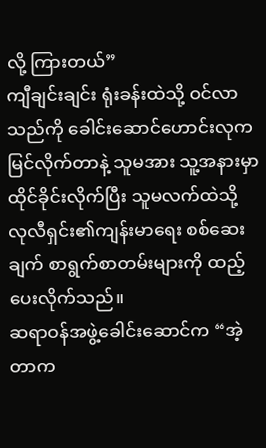လို့ ကြားတယ်”
ကျီချင်းချင်း ရုံးခန်းထဲသို့ ဝင်လာသည်ကို ခေါင်းဆောင်ဟောင်းလုက
မြင်လိုက်တာနဲ့ သူမအား သူ့အနားမှာ ထိုင်ခိုင်းလိုက်ပြီး သူမလက်ထဲသို့
လုလီရှင်း၏ကျန်းမာရေး စစ်ဆေးချက် စာရွက်စာတမ်းများကို ထည့်ပေးလိုက်သည်။
ဆရာဝန်အဖွဲ့ခေါင်းဆောင်က “အဲ့တာက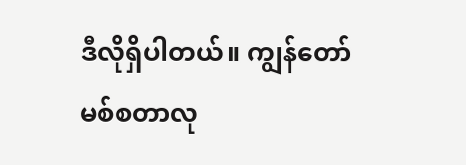ဒီလိုရှိပါတယ်။ ကျွန်တော် မစ်စတာလု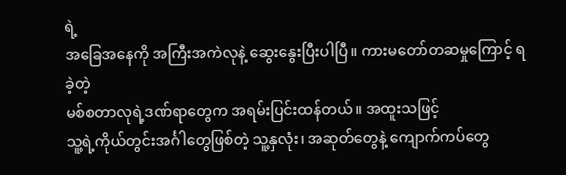ရဲ့
အခြေအနေကို အကြီးအကဲလုနဲ့ ဆွေးနွေးပြီးပါပြီ။ ကားမတော်တဆမှုကြောင့် ရခဲ့တဲ့
မစ်စတာလုရဲ့ဒဏ်ရာတွေက အရမ်းပြင်းထန်တယ်။ အထူးသဖြင့်
သူ့ရဲ့ကိုယ်တွင်းအင်္ဂါတွေဖြစ်တဲ့ သူ့နှလုံး၊ အဆုတ်တွေနဲ့ ကျောက်ကပ်တွေ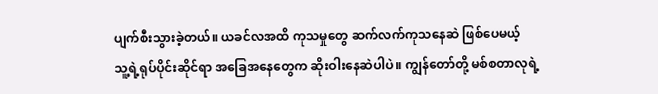ပျက်စီးသွားခဲ့တယ်။ ယခင်လအထိ ကုသမှုတွေ ဆက်လက်ကုသနေဆဲ ဖြစ်ပေမယ့်
သူ့ရဲ့ရုပ်ပိုင်းဆိုင်ရာ အခြေအနေတွေက ဆိုးဝါးနေဆဲပါပဲ။ ကျွန်တော်တို့ မစ်စတာလုရဲ့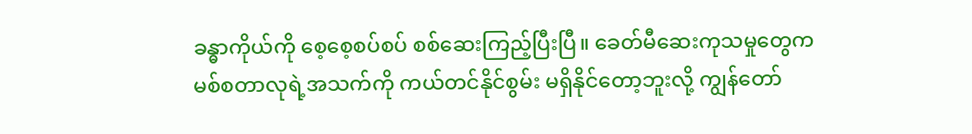ခန္ဓာကိုယ်ကို စေ့စေ့စပ်စပ် စစ်ဆေးကြည့်ပြီးပြီ။ ခေတ်မီဆေးကုသမှုတွေက
မစ်စတာလုရဲ့အသက်ကို ကယ်တင်နိုင်စွမ်း မရှိနိုင်တော့ဘူးလို့ ကျွန်တော်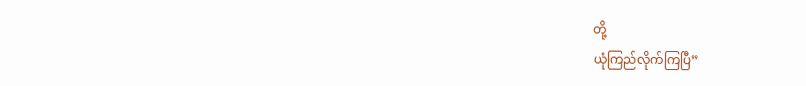တို့
ယုံကြည်လိုက်ကြပြီ”